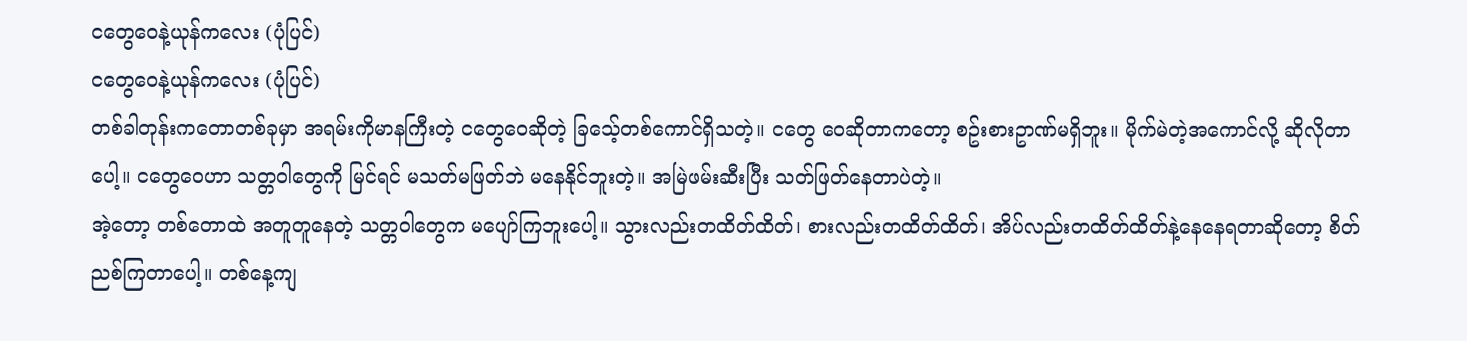ငတွေဝေနဲ့ယုန်ကလေး (ပုံပြင်)
ငတွေဝေနဲ့ယုန်ကလေး (ပုံပြင်)
တစ်ခါတုန်းကတောတစ်ခုမှာ အရမ်းကိုမာနကြီးတဲ့ ငတွေဝေဆိုတဲ့ ခြသေ့်တစ်ကောင်ရှိသတဲ့။ ငတွေ ဝေဆိုတာကတော့ စဥ်းစားဥာဏ်မရှိဘူး။ မိုက်မဲတဲ့အကောင်လို့ ဆိုလိုတာပေါ့။ ငတွေဝေဟာ သတ္တဝါတွေကို မြင်ရင် မသတ်မဖြတ်ဘဲ မနေနိုင်ဘူးတဲ့။ အမြဲဖမ်းဆီးပြီး သတ်ဖြတ်နေတာပဲတဲ့။
အဲ့တော့ တစ်တောထဲ အတူတူနေတဲ့ သတ္တဝါတွေက မပျော်ကြဘူးပေါ့။ သွားလည်းတထိတ်ထိတ်၊ စားလည်းတထိတ်ထိတ်၊ အိပ်လည်းတထိတ်ထိတ်နဲ့နေနေရတာဆိုတော့ စိတ်ညစ်ကြတာပေါ့။ တစ်နေ့ကျ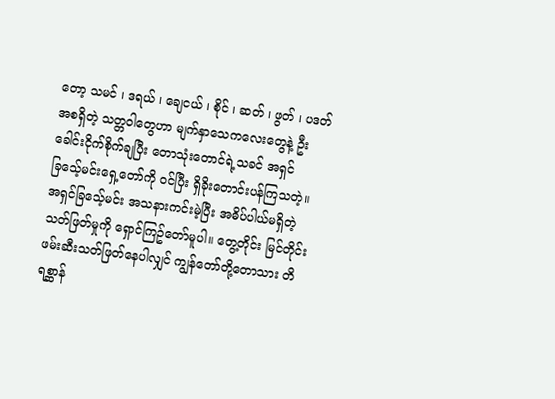တော့ သမင် ၊ ဒရယ် ၊ ချေငယ် ၊ စိုင် ၊ ဆတ် ၊ ဖွတ် ၊ ပဒတ် အစရှိတဲ့ သတ္တဝါတွေဟာ မျက်နှာသေကလေးတွေနဲ့ ဦးခေါင်းငိုက်စိုက်ချပြီး တောသုံးတောင်ရဲ့သခင် အရှင် ခြသေ့်မင်းရှေ့တော်ကို ဝင်ပြီး ရှိခိုးတောင်းပန်ကြသတဲ့။
အရှင်ခြသေ့်မင်း အသနားကင်းမဲ့ပြီး အဓိပ်ပါယ်မရှိတဲ့ သတ်ဖြတ်မှုကို ရှောင်ကြဥ်တော်မူပါ။ တွေ့တိုင်း မြင်တိုင်း ဖမ်းဆီးသတ်ဖြတ်နေပါလျှင် ကျွန်တော်တို့တောသား တိရစ္ဆာန်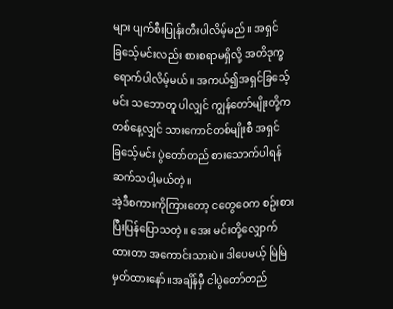များ ပျက်စီးပြုန်းတီးပါလိမ့်မည်။ အရှင်ခြသေ့်မင်းလည်း စားစရာမရှိလို့ အတိဒုက္ခရောက်ပါလိမ့်မယ်။ အကယ်၍အရှင်ခြသေ့်မင်း သဘောတူ ပါလျှင် ကျွန်တော်မျိုးတို့က တစ်နေ့လျှင် သားကောင်တစ်မျိုးစီ အရှင်ခြသေ့်မင်း ပွဲတော်တည် စားသောက်ပါရန် ဆက်သပါ့မယ်တဲ့။
အဲ့ဒီစကားကိုကြားတော့ ငတွေဝေက စဥ်းစားပြီးပြန်ပြောသတဲ့။ အေး မင်းတို့လျှောက်ထားတာ အကောင်းသားပဲ။ ဒါပေမယ့် မြဲမြဲမှတ်ထားနော်။အချိန်မှီ ငါပွဲတော်တည်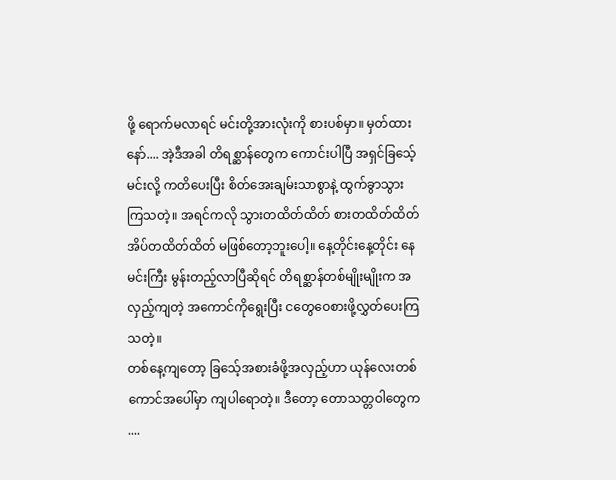ဖို့ ရောက်မလာရင် မင်းတို့အားလုံးကို စားပစ်မှာ။ မှတ်ထားနော်.... အဲ့ဒီအခါ တိရစ္ဆာန်တွေက ကောင်းပါပြီ အရှင်ခြသေ့်မင်းလို့ ကတိပေးပြီး စိတ်အေးချမ်းသာစွာနဲ့ ထွက်ခွာသွားကြသတဲ့။ အရင်ကလို သွားတထိတ်ထိတ် စားတထိတ်ထိတ် အိပ်တထိတ်ထိတ် မဖြစ်တော့ဘူးပေါ့။ နေ့တိုင်းနေ့တိုင်း နေမင်းကြီး မွန်းတည့်လာပြီဆိုရင် တိရစ္ဆာန်တစ်မျိုးမျိုးက အလှည့်ကျတဲ့ အကောင်ကိုရွေးပြီး ငတွေဝေစားဖို့လွှတ်ပေးကြသတဲ့။
တစ်နေ့ကျတော့ ခြသေ့်အစားခံဖို့အလှည့်ဟာ ယုန်လေးတစ်ကောင်အပေါ်မှာ ကျပါရောတဲ့။ ဒီတော့ တောသတ္တဝါတွေက ....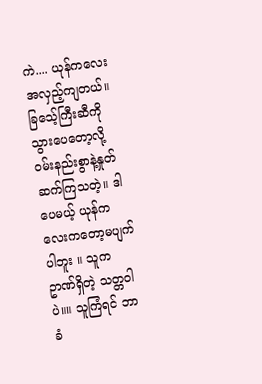ကဲ.... ယုန်ကလေး အလှည့်ကျတယ်။ ခြသေ့်ကြီးဆီကိုသွားပေတော့လို့ ဝမ်းနည်းစွာနဲ့နှုတ်ဆက်ကြသတဲ့။ ဒါပေမယ့် ယုန်ကလေးကတော့မပျက်ပါဘူး ။ သူက ဥာဏ်ရှိတဲ့ သတ္တဝါပဲ။။ သူကြံရင် ဘာခံ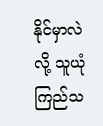နိုင်မှာလဲလို့ သူယုံကြည်သ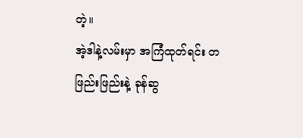တဲ့။
အဲ့ဒါနဲ့လမ်းမှာ အကြံထုတ်ရင်း တဖြည်းဖြည်းနဲ့ ခုန်ဆွ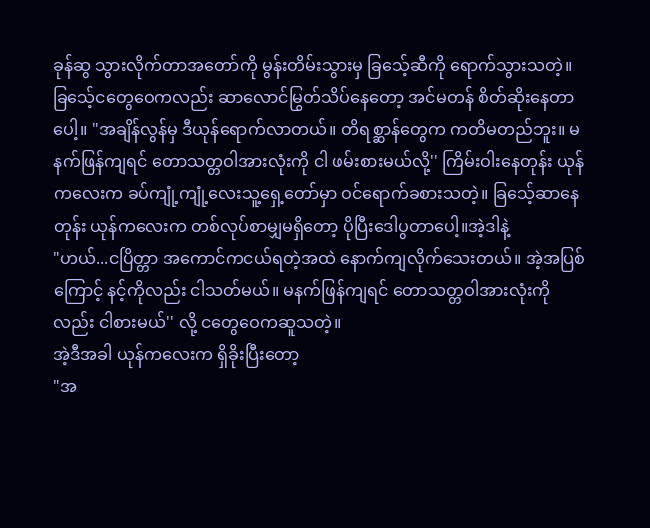ခုန်ဆွ သွားလိုက်တာအတော်ကို မွန်းတိမ်းသွားမှ ခြသေ့်ဆီကို ရောက်သွားသတဲ့။ ခြသေ့်ငတွေဝေကလည်း ဆာလောင်မြွတ်သိပ်နေတော့ အင်မတန် စိတ်ဆိုးနေတာပေါ့။ "အချိန်လွန်မှ ဒီယုန်ရောက်လာတယ်။ တိရစ္ဆာန်တွေက ကတိမတည်ဘူး။ မနက်ဖြန်ကျရင် တောသတ္တဝါအားလုံးကို ငါ ဖမ်းစားမယ်လို့'' ကြိမ်းဝါးနေတုန်း ယုန်ကလေးက ခပ်ကျုံ့ကျုံ့လေးသူ့ရှေ့တော်မှာ ဝင်ရောက်ခစားသတဲ့။ ခြသေ့်ဆာနေတုန်း ယုန်ကလေးက တစ်လုပ်စာမျှမရှိတော့ ပိုပြီးဒေါပွတာပေါ့။အဲ့ဒါနဲ့
"ဟယ်...ငပြိတ္တာ အကောင်ကငယ်ရတဲ့အထဲ နောက်ကျလိုက်သေးတယ်။ အဲ့အပြစ်ကြောင့် နင့်ကိုလည်း ငါသတ်မယ်။ မနက်ဖြန်ကျရင် တောသတ္တဝါအားလုံးကိုလည်း ငါစားမယ်'' လို့ ငတွေဝေကဆူသတဲ့။
အဲ့ဒီအခါ ယုန်ကလေးက ရှိခိုးပြီးတော့
"အ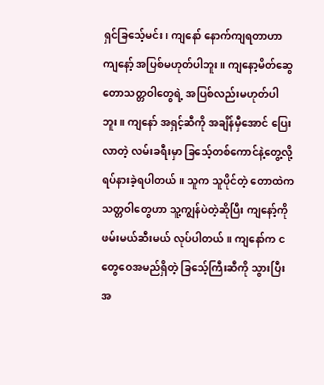ရှင်ခြသေ့်မင်း၊ ကျနော် နောက်ကျရတာဟာ ကျနော့် အပြစ်မဟုတ်ပါဘူး။ ကျနော့မိတ်ဆွေ တောသတ္တဝါတွေရဲ့ အပြစ်လည်းမဟုတ်ပါဘူး။ ကျနော် အရှင့်ဆီကို အချိန်မှီအောင် ပြေးလာတဲ့ လမ်းခရီးမှာ ခြသေ့်တစ်ကောင်နဲ့တွေ့လို့ ရပ်နားခဲ့ရပါတယ်။ သူက သူပိုင်တဲ့ တောထဲက သတ္တဝါတွေဟာ သူ့ကျွန်ပဲတဲ့ဆိုပြီး ကျနော့်ကို ဖမ်းမယ်ဆီးမယ် လုပ်ပါတယ်။ ကျနော်က ငတွေဝေအမည်ရှိတဲ့ ခြသေ့်ကြီးဆီကို သွားပြီး အ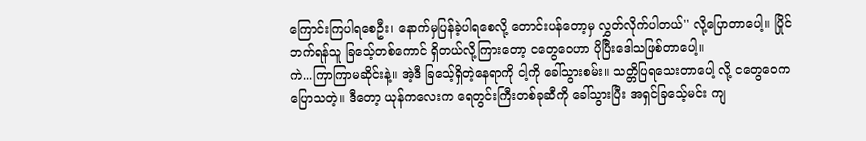ကြောင်းကြပါရစေဦး၊ နောက်မှပြန်ခဲ့ပါရစေလို့ တောင်းပန်တော့မှ လွှတ်လိုက်ပါတယ်'' လို့ပြောတာပေါ့။ ပြိုင်ဘက်ရန်သူ ခြသေ့်တစ်ကောင် ရှိတယ်လို့ကြားတော့ ငတွေဝေဟာ ပိုပြီးဒေါသဖြစ်တာပေါ့။
ကဲ...ကြာကြာမဆိုင်းနဲ့။ အဲ့ဒီ ခြသေ့်ရှိတဲ့နေရာကို ငါ့ကို ခေါ်သွားစမ်း။ သတ္တိပြရသေးတာပေါ့ လို့ ငတွေဝေက ပြောသတဲ့။ ဒီတော့ ယုန်ကလေးက ရေတွင်းကြီးတစ်ခုဆီကို ခေါ်သွားပြီး အရှင်ခြသေ့်မင်း ကျ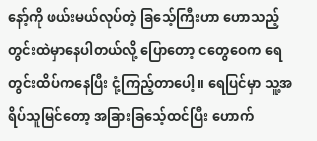နော့်ကို ဖယ်းမယ်လုပ်တဲ့ ခြသေ့်ကြီးဟာ ဟောသည့် တွင်းထဲမှာနေပါတယ်လို့ ပြောတော့ ငတွေဝေက ရေတွင်းထိပ်ကနေပြီး ငုံ့ကြည့်တာပေါ့။ ရေပြင်မှာ သူ့အရိပ်သူမြင်တော့ အခြားခြသေ့်ထင်ပြီး ဟောက်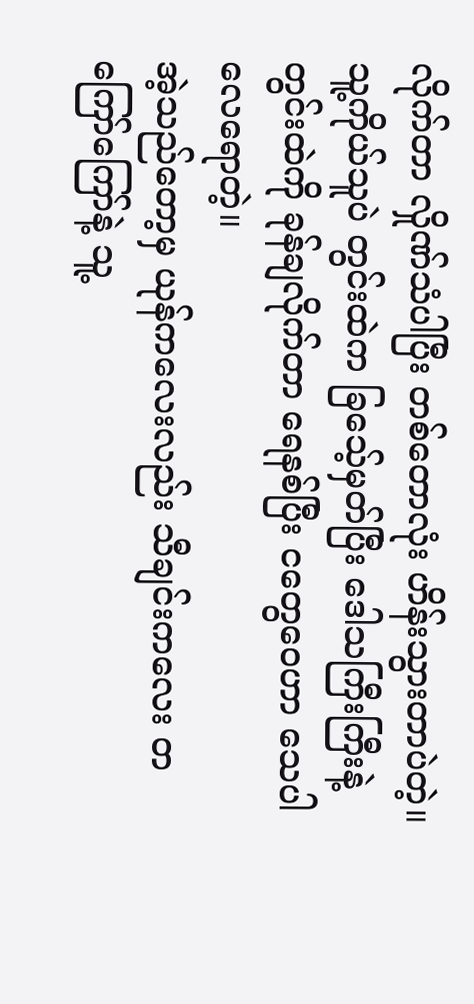လိုက်တာ လှိုဏ်သံပါပြီး တစ်တောလုံး ဟိန်းသွားတာပဲတဲ့။ သူ့ကိုယ်သူပဲ တွင်းထဲက ခြသေ့်မှတ်ပြီး ဒေါသကြီးကြီးနဲ့ တွင်းထဲကို ခုန်ချလိုက်တာ ရေနစ်ပြီး ငတွေဝေဟာ သေပါလေရောတဲ့။
အဲ့သည်တော့မှ ယုန်ကလေးလည်း သီချင်းကလေး တကြော်ကြော်နဲ့ သူ့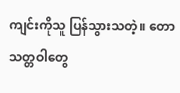ကျင်းကိုသူ ပြန်သွားသတဲ့။ တောသတ္တဝါတွေ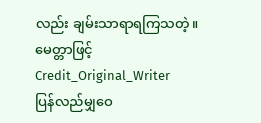လည်း ချမ်းသာရာရကြသတဲ့။
မေတ္တာဖြင့်
Credit_Original_Writer
ပြန်လည်မျှဝေ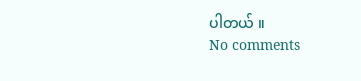ပါတယ် ။
No comments